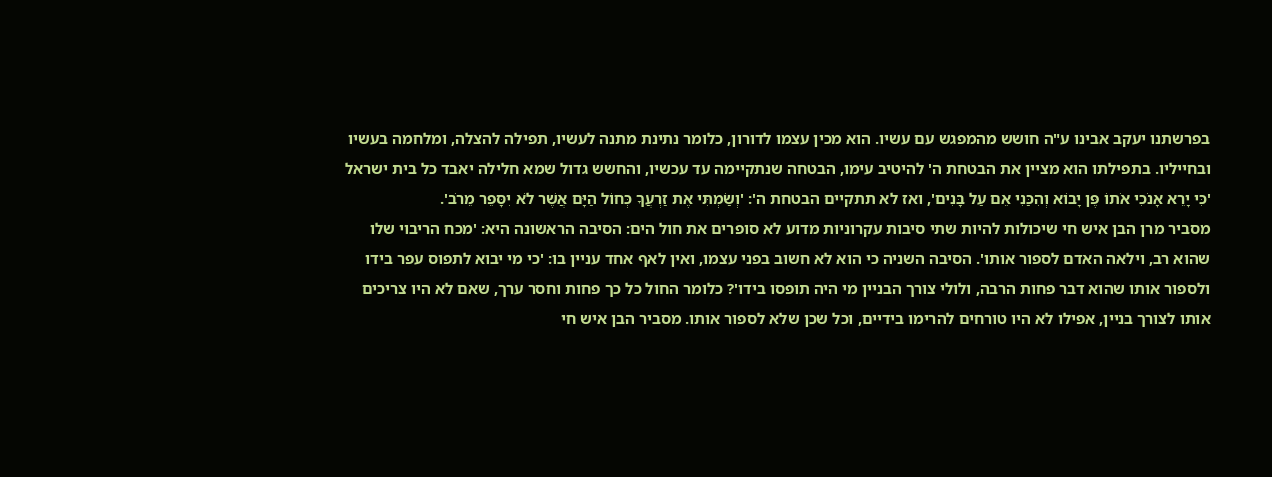בפרשתנו יעקב אבינו ע"ה חושש מהמפגש עם עשיו. הוא מכין עצמו לדורון, כלומר נתינת מתנה לעשיו, תפילה להצלה, ומלחמה בעשיו ובחייליו. בתפילתו הוא מציין את הבטחת ה' להיטיב עימו, הבטחה שנתקיימה עד עכשיו, והחשש גדול שמא חלילה יאבד כל בית ישראל 'כִּי יָרֵא אָנֹכִי אֹתוֹ פֶּן יָבוֹא וְהִכַּנִי אֵם עַל בָּנִים', ואז לא תתקיים הבטחת ה': 'וְשַׂמְתִּי אֶת זַרְעֲךָ כְּחוֹל הַיָּם אֲשֶׁר לֹא יִסָּפֵר מֵרֹב'.
מסביר מרן הבן איש חי שיכולות להיות שתי סיבות עקרוניות מדוע לא סופרים את חול הים: הסיבה הראשונה היא: 'מכח הריבוי שלו שהוא רב, וילאה האדם לספור אותו'. הסיבה השניה כי הוא לא חשוב בפני עצמו, ואין לאף אחד עניין בו: 'כי מי יבוא לתפוס עפר בידו ולספור אותו שהוא דבר פחות הרבה, ולולי צורך הבניין מי היה תופסו בידו'? כלומר החול כל כך פחות וחסר ערך, שאם לא היו צריכים אותו לצורך בניין, אפילו לא היו טורחים להרימו בידיים, וכל שכן שלא לספור אותו. מסביר הבן איש חי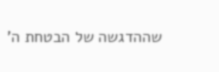שההדגשה של הבטחת ה'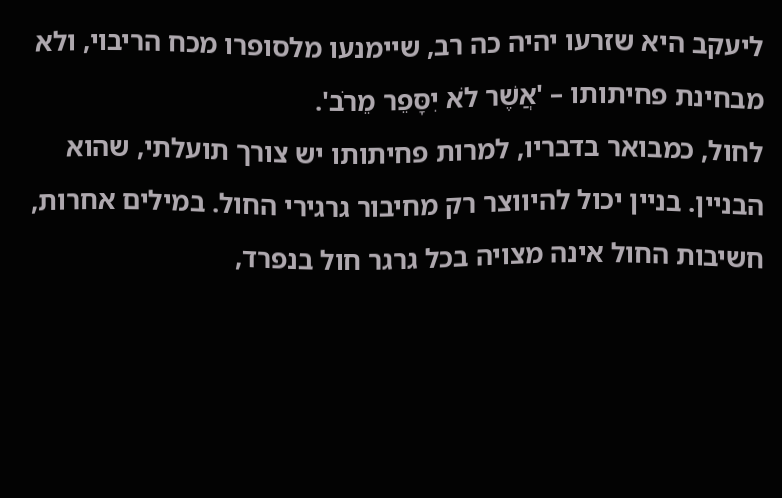ליעקב היא שזרעו יהיה כה רב, שיימנעו מלסופרו מכח הריבוי, ולא מבחינת פחיתותו – 'אֲשֶׁר לֹא יִסָּפֵר מֵרֹב'.
לחול, כמבואר בדבריו, למרות פחיתותו יש צורך תועלתי, שהוא הבניין. בניין יכול להיווצר רק מחיבור גרגירי החול. במילים אחרות, חשיבות החול אינה מצויה בכל גרגר חול בנפרד,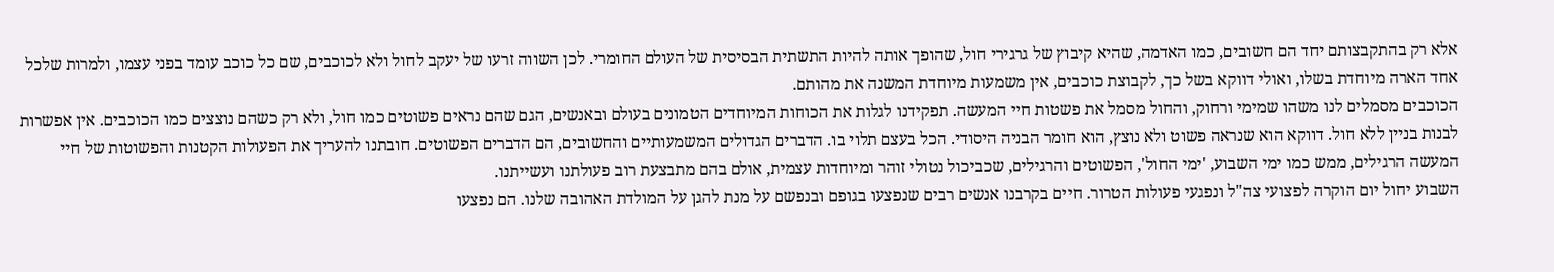אלא רק בהתקבצותם יחד הם חשובים, כמו האדמה, שהיא קיבוץ של גרגירי חול, שהופך אותה להיות התשתית הבסיסית של העולם החומרי. לכן השווה זרעו של יעקב לחול ולא לכוכבים, שם כל כוכב עומד בפני עצמו, ולמרות שלכל אחד הארה מיוחדת בשלו, ואולי דווקא בשל כך, לקבוצת כוכבים, אין משמעות מיוחדת המשנה את מהותם.
הכוכבים מסמלים לנו משהו שמימי ורחוק, והחול מסמל את פשטות חיי המעשה. תפקידנו לגלות את הכוחות המיוחדים הטמונים בעולם ובאנשים, הגם שהם נראים פשוטים כמו חול, ולא רק כשהם נוצצים כמו הכוכבים. אין אפשרות לבנות בניין ללא חול. דווקא הוא שנראה פשוט ולא נוצץ, הוא חומר הבניה היסודי. הכל בעצם תלוי בו. הדברים הגדולים המשמעותיים והחשובים, הם הדברים הפשוטים. חובתנו להעריך את הפעולות הקטנות והפשוטות של חיי המעשה הרגילים, ממש כמו ימי השבוע, 'ימי החול', הפשוטים והרגילים, שכביכול נטולי זוהר ומיוחדות עצמית, אולם בהם מתבצעת רוב פעולתנו ועשייתנו.
השבוע יחול יום הוקרה לפצועי צה"ל ונפגעי פעולות הטרור. חיים בקרבנו אנשים רבים שנפצעו בגופם ובנפשם על מנת להגן על המולדת האהובה שלנו. הם נפצעו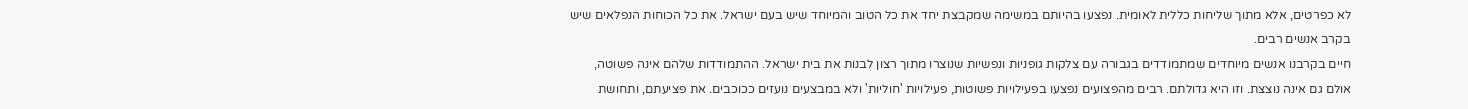לא כפרטים, אלא מתוך שליחות כללית לאומית. נפצעו בהיותם במשימה שמקבצת יחד את כל הטוב והמיוחד שיש בעם ישראל. את כל הכוחות הנפלאים שיש בקרב אנשים רבים.
חיים בקרבנו אנשים מיוחדים שמתמודדים בגבורה עם צלקות גופניות ונפשיות שנוצרו מתוך רצון לבנות את בית ישראל. ההתמודדות שלהם אינה פשוטה, אולם גם אינה נוצצת. וזו היא גדולתם. רבים מהפצועים נפצעו בפעילויות פשוטות, פעילויות 'חוליות' ולא במבצעים נועזים ככוכבים. את פציעתם, ותחושת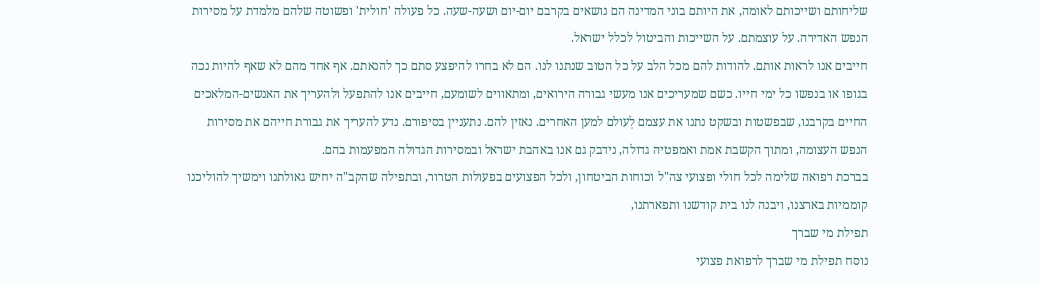שליחותם ושייכותם לאומה, את היותם בוני המדינה הם נושאים בקרבם יום-יום ושעה-שעה. כל פעולה 'חולית' ופשוטה שלהם מלמדת על מסירות הנפש האדירה. על עוצמתם. על השייכות והביטול לכלל ישראל.
חייבים אנו לראות אותם. להודות להם מכל הלב על כל הטוב שנתנו לנו. הם לא בחרו להיפצע סתם כך להנאתם. אף אחד מהם לא שאף להיות נכה בגופו או בנפשו כל ימי חייו. כשם שמעריכים אנו מעשי גבורה הירואים, ומתאווים לשומעם, חייבים אנו להתפעל ולהעריך את האנשים-המלאכים החיים בקרבנו, שבפשטות ובשקט נתנו את עצמם לְעולם למען האחרים. נאזין להם. נתעניין בסיפורם. נדע להעריך את גבורת חייהם את מסירות הנפש העצומה, ומתוך הקשבת אמת ואמפטיה גדולה, נידבק גם אנו באהבת ישראל ובמסירות הגדולה המפעמות בהם.
בברכת רפואה שלימה לכל חולי ופצועי צה"ל וכוחות הביטחון, ולכל הפצועים בפעולות הטרור, ובתפילה שהקב"ה יחיש גאולתנו וימשיך להוליכנו קוממיות בארצנו, ויבנה לנו בית קודשנו ותפארתנו,
תפילת מי שברך
נוסח תפילת מי שברך לרפואת פצועי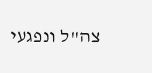צה"ל ונפגעי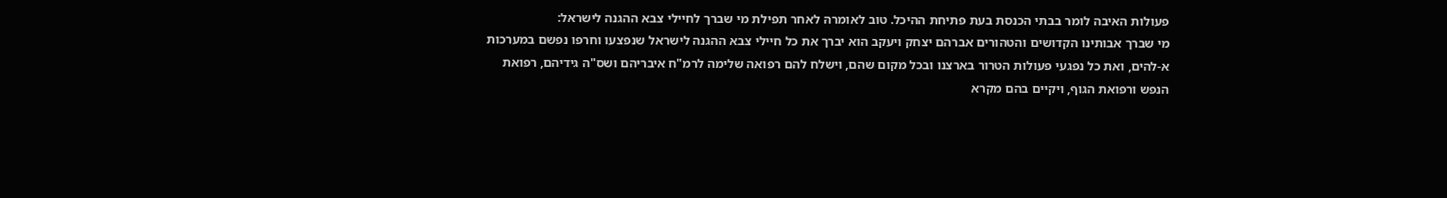פעולות האיבה לומר בבתי הכנסת בעת פתיחת ההיכל. טוב לאומרהּ לאחר תפילת מי שברך לחיילי צבא ההגנה לישראל:
מי שברך אבותינו הקדושים והטהורים אברהם יצחק ויעקב הוא יברך את כל חיילי צבא ההגנה לישראל שנפצעו וחרפו נפשם במערכות א-להים, ואת כל נפגעי פעולות הטרור בארצנו ובכל מקום שהם, וישלח להם רפואה שלימה לרמ"ח איבריהם ושס"ה גידיהם, רפואת הנפש ורפואת הגוף, ויקיים בהם מקרא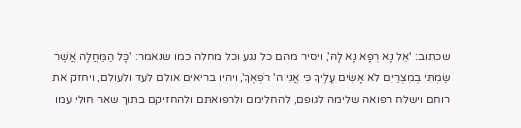שכתוב: 'אֵל נָא רְפָא נָא לָהּ', ויסיר מהם כל נגע וכל מחלה כמו שנאמר: 'כָּל הַמַּחֲלָה אֲשֶׁר שַׂמְתִּי בְמִצְרַיִם לֹא אָשִׂים עָלֶיךָ כִּי אֲנִי ה' רֹפְאֶךָ', ויהיו בריאים אולם לעד ולעולם, ויחזק את רוחם וישלח רפואה שלימה לגופם, להחלימם ולרפואתם ולהחזיקם בתוך שאר חולי עמו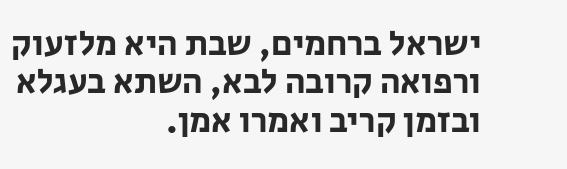ישראל ברחמים, שבת היא מלזעוק ורפואה קרובה לבא, השתא בעגלא ובזמן קריב ואמרו אמן.